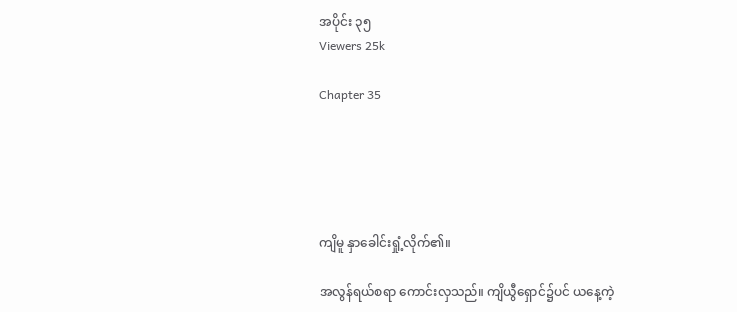အပိုင်း ၃၅
Viewers 25k

Chapter 35





ကျိမူ နှာခေါင်းရှုံ့လိုက်၏။

အလွန်ရယ်စရာ ကောင်းလှသည်။ ကျိယွီရှောင်၌ပင် ယနေ့ကဲ့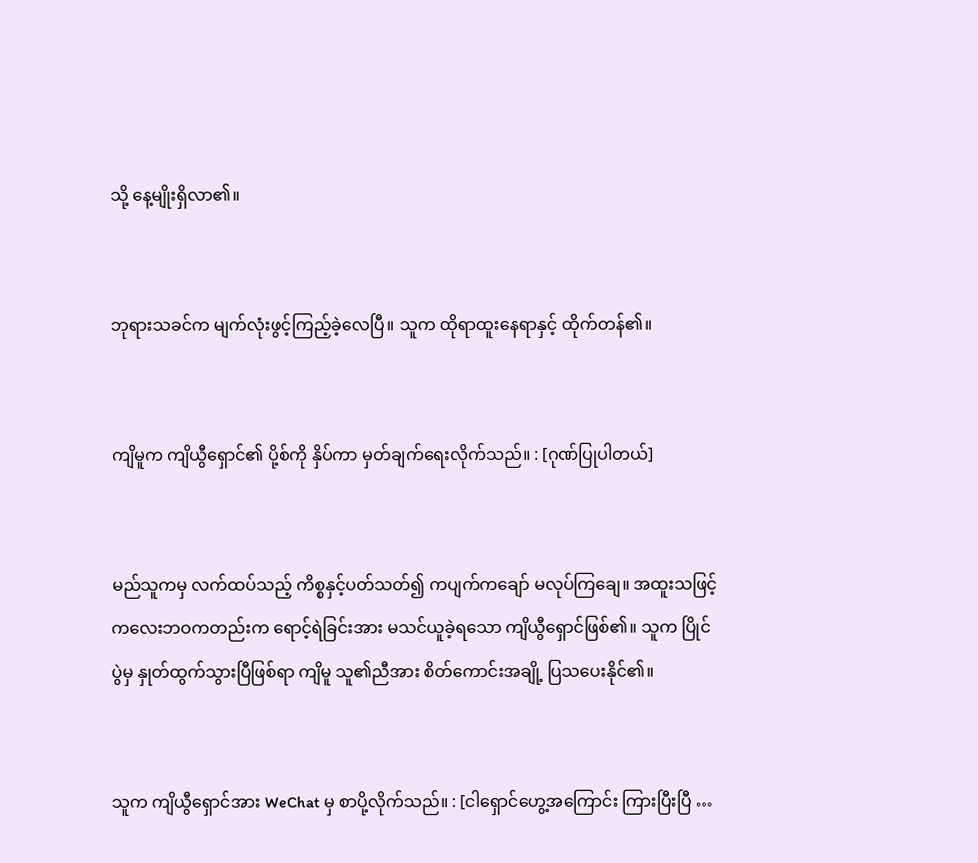သို့ နေ့မျိုးရှိလာ၏။


ဘုရားသခင်က မျက်လုံးဖွင့်ကြည့်ခဲ့လေပြီ။ သူက ထိုရာထူးနေရာနှင့် ထိုက်တန်၏။


ကျိမူက ကျိယွီရှောင်၏ ပို့စ်ကို နှိပ်ကာ မှတ်ချက်ရေးလိုက်သည်။ : [ဂုဏ်ပြုပါတယ်]


မည်သူကမှ လက်ထပ်သည့် ကိစ္စနှင့်ပတ်သတ်၍ ကပျက်ကချော် မလုပ်ကြချေ။ အထူးသဖြင့် ကလေးဘဝကတည်းက ရောင့်ရဲခြင်းအား မသင်ယူခဲ့ရသော ကျိယွီရှောင်ဖြစ်၏။ သူက ပြိုင်ပွဲမှ နှုတ်ထွက်သွားပြီဖြစ်ရာ ကျိမူ သူ၏ညီအား စိတ်ကောင်းအချို့ ပြသပေးနိုင်၏။


သူက ကျိယွီရှောင်အား WeChat မှ စာပို့လိုက်သည်။ : [ငါရှောင်ဟွေ့အကြောင်း ကြားပြီးပြီ …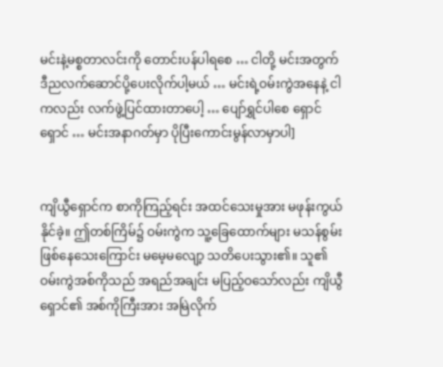မင်းနဲ့မစ္စတာလင်းကို တောင်းပန်ပါရစေ … ငါတို့ မင်းအတွက် ဒီညလက်ဆောင်ပို့ပေးလိုက်ပါ့မယ် … မင်းရဲ့ဝမ်းကွဲအနေနဲ့ ငါကလည်း လက်ဖွဲ့ပြင်ထားတာပေါ့ … ပျော်ရွှင်ပါစေ ရှောင်ရှောင် … မင်းအနာဂတ်မှာ ပိုပြီးကောင်းမွန်လာမှာပါ]


ကျိယွီရှောင်က စာကိုကြည့်ရင်း အထင်သေးမှုအား မဖုန်းကွယ်နိုင်ခဲ့။ ဤတစ်ကြိမ်၌ ဝမ်းကွဲက သူ့ခြေထောက်များ မသန်စွမ်းဖြစ်နေသေးကြောင်း မမေ့မလျော့ သတိပေးသွား၏။ သူ၏ ဝမ်းကွဲအစ်ကိုသည် အရည်အချင်း မပြည့်ဝသော်လည်း ကျိယွီရှောင်၏ အစ်ကိုကြီးအား အမြဲလိုက်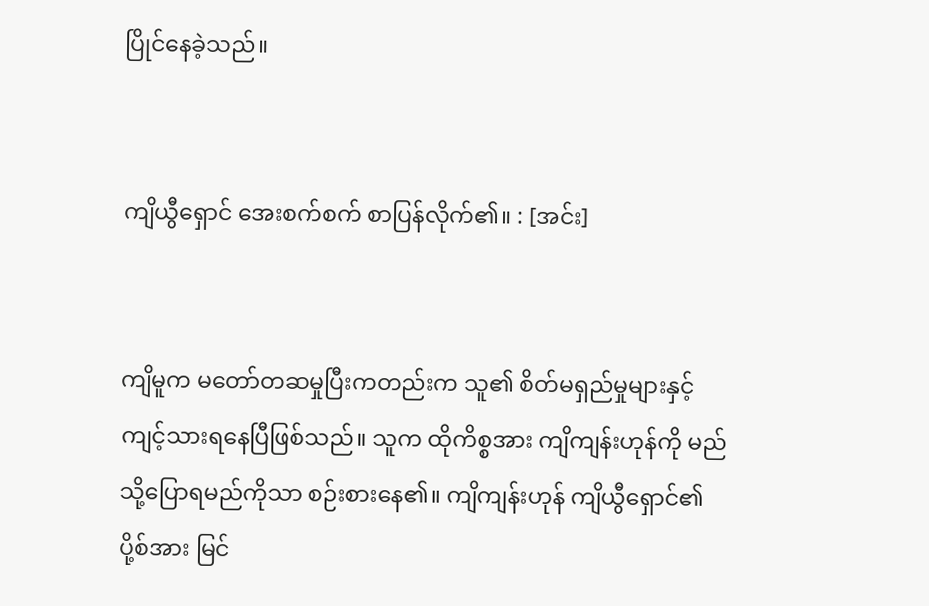ပြိုင်နေခဲ့သည်။


ကျိယွီရှောင် အေးစက်စက် စာပြန်လိုက်၏။ : [အင်း]


ကျိမူက မတော်တဆမှုပြီးကတည်းက သူ၏ စိတ်မရှည်မှုများနှင့် ကျင့်သားရနေပြီဖြစ်သည်။ သူက ထိုကိစ္စအား ကျိကျန်းဟုန်ကို မည်သို့ပြောရမည်ကိုသာ စဉ်းစားနေ၏။ ကျိကျန်းဟုန် ကျိယွီရှောင်၏ ပို့စ်အား မြင်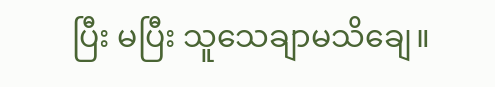ပြီး မပြီး သူသေချာမသိချေ။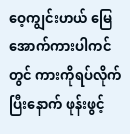ဝေ့ကျွင်းဟယ် မြေအောက်ကားပါကင်တွင် ကားကိုရပ်လိုက်ပြီးနောက် ဖုန်းဖွင့်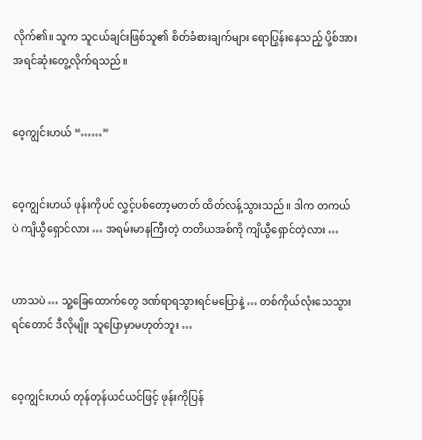လိုက်၏။ သူက သူငယ်ချင်းဖြစ်သူ၏ စိတ်ခံစားချက်များ ရောပြွန်းနေသည့် ပို့စ်အား အရင်ဆုံးတွေ့လိုက်ရသည်။


ဝေ့ကျွင်းဟယ် “……”


ဝေ့ကျွင်းဟယ် ဖုန်းကိုပင် လွှင့်ပစ်တော့မတတ် ထိတ်လန့်သွားသည်။ ဒါက တကယ်ပဲ ကျိယွီရှောင်လား … အရမ်းမာနကြီးတဲ့ တတိယအစ်ကို ကျိယွီရှောင်တဲ့လား …


ဟာသပဲ … သူ့ခြေထောက်တွေ ဒဏ်ရာရသွားရင်မပြောနဲ့ … တစ်ကိုယ်လုံးသေသွားရင်တောင် ဒီလိုမျိုး သူပြောမှာမဟုတ်ဘူး …


ဝေ့ကျွင်းဟယ် တုန်တုန်ယင်ယင်ဖြင့် ဖုန်းကိုပြန်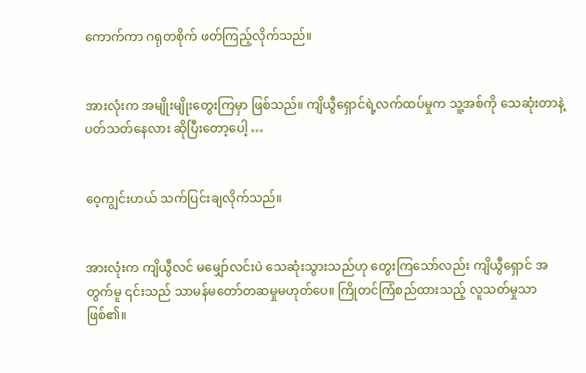ကောက်ကာ ဂရုတစိုက် ဖတ်ကြည့်လိုက်သည်။


အားလုံးက အမျိုးမျိုးတွေးကြမှာ ဖြစ်သည်။ ကျိယွီရှောင်ရဲ့လက်ထပ်မှုက သူ့အစ်ကို သေဆုံးတာနဲ့ ပတ်သတ်နေလား ဆိုပြီးတော့ပေါ့ …


ဝေ့ကျွင်းဟယ် သက်ပြင်းချလိုက်သည်။


အားလုံးက ကျိယွီလင် မမျှော်လင်းပဲ သေဆုံးသွားသည်ဟု တွေးကြသော်လည်း ကျိယွီရှောင် အတွက်မူ ၎င်းသည် သာမန်မတော်တဆမှုမဟုတ်ပေ။ ကြိုတင်ကြံစည်ထားသည့် လူသတ်မှုသာဖြစ်၏။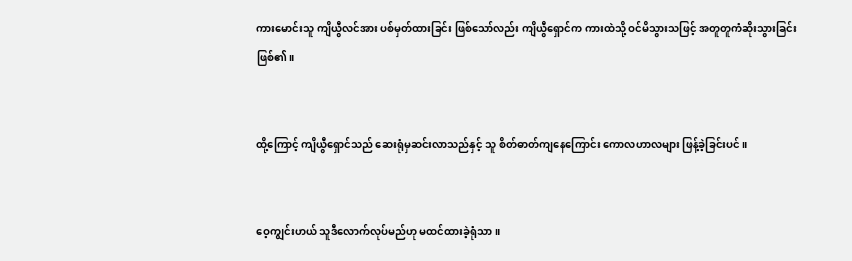ကားမောင်းသူ ကျိယွီလင်အား ပစ်မှတ်ထားခြင်း ဖြစ်သော်လည်း ကျိယွီရှောင်က ကားထဲသို့ ဝင်မိသွားသဖြင့် အတူတူကံဆိုးသွားခြင်းဖြစ်၏။


ထို့ကြောင့် ကျိယွီရှောင်သည် ဆေးရုံမှဆင်းလာသည်နှင့် သူ စိတ်ဓာတ်ကျနေကြောင်း ကောလဟာလများ ဖြန့်ခဲ့ခြင်းပင်။


ဝေ့ကျွင်းဟယ် သူဒီလောက်လုပ်မည်ဟု မထင်ထားခဲ့ရုံသာ။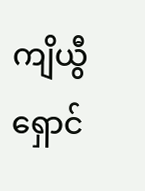ကျိယွီရှောင်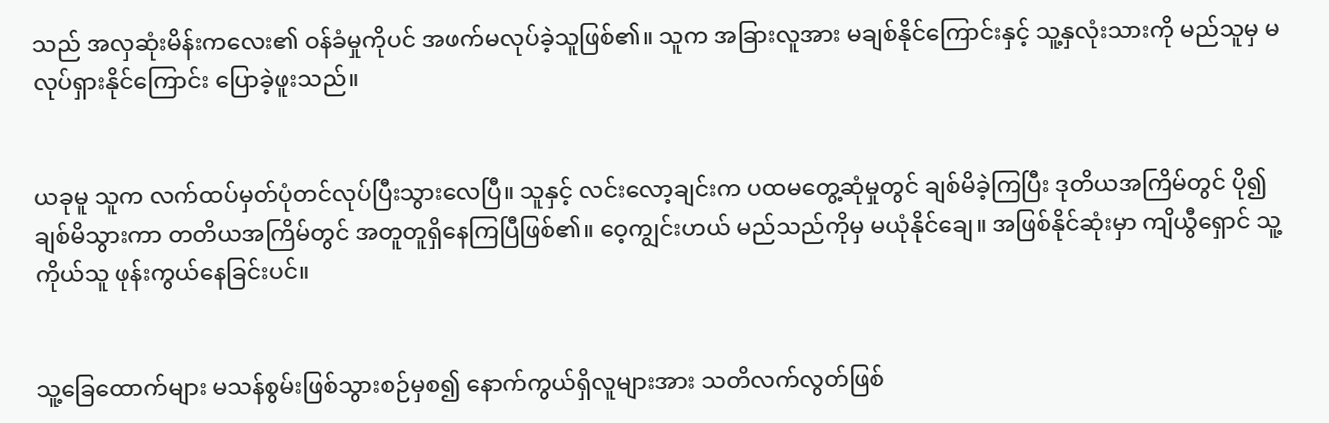သည် အလှဆုံးမိန်းကလေး၏ ဝန်ခံမှုကိုပင် အဖက်မလုပ်ခဲ့သူဖြစ်၏။ သူက အခြားလူအား မချစ်နိုင်ကြောင်းနှင့် သူ့နှလုံးသားကို မည်သူမှ မလုပ်ရှားနိုင်ကြောင်း ပြောခဲ့ဖူးသည်။


ယခုမူ သူက လက်ထပ်မှတ်ပုံတင်လုပ်ပြီးသွားလေပြီ။ သူနှင့် လင်းလော့ချင်းက ပထမတွေ့ဆုံမှုတွင် ချစ်မိခဲ့ကြပြီး ဒုတိယအကြိမ်တွင် ပို၍ချစ်မိသွားကာ တတိယအကြိမ်တွင် အတူတူရှိနေကြပြီဖြစ်၏။ ဝေ့ကျွင်းဟယ် မည်သည်ကိုမှ မယုံနိုင်ချေ။ အဖြစ်နိုင်ဆုံးမှာ ကျိယွီရှောင် သူ့ကိုယ်သူ ဖုန်းကွယ်နေခြင်းပင်။


သူ့ခြေထောက်များ မသန်စွမ်းဖြစ်သွားစဉ်မှစ၍ နောက်ကွယ်ရှိလူများအား သတိလက်လွတ်ဖြစ်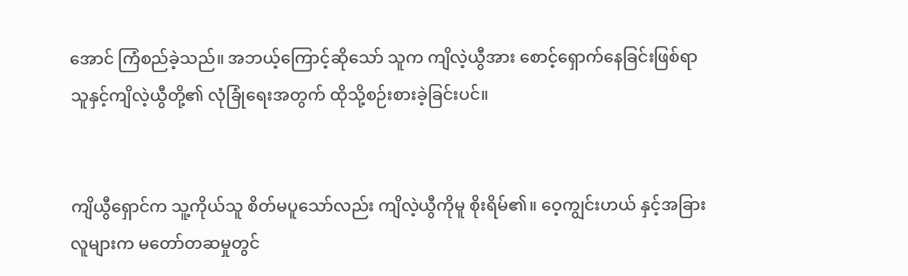အောင် ကြံစည်ခဲ့သည်။ အဘယ့်ကြောင့်ဆိုသော် သူက ကျိလဲ့ယွီအား စောင့်ရှောက်နေခြင်းဖြစ်ရာ သူနှင့်ကျိလဲ့ယွီတို့၏ လုံခြုံရေးအတွက် ထိုသို့စဉ်းစားခဲ့ခြင်းပင်။


ကျိယွီရှောင်က သူ့ကိုယ်သူ စိတ်မပူသော်လည်း ကျိလဲ့ယွီကိုမူ စိုးရိမ်၏။ ဝေ့ကျွင်းဟယ် နှင့်အခြားလူများက မတော်တဆမှုတွင်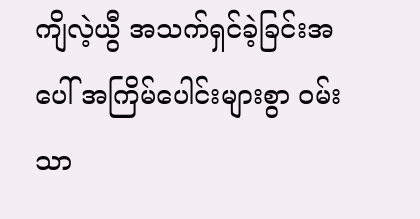ကျိလဲ့ယွီ အသက်ရှင်ခဲ့ခြင်းအပေါ် အကြိမ်ပေါင်းများစွာ ဝမ်းသာ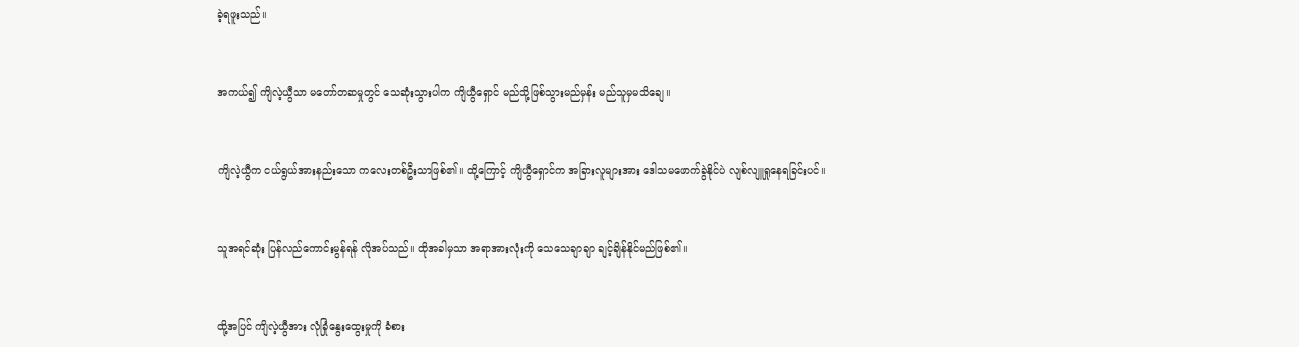ခဲ့ရဖူးသည်။


အကယ်၍ ကျိလဲ့ယွီသာ မတော်တဆမှုတွင် သေဆုံးသွားပါက ကျိယွီရှောင် မည်သို့ဖြစ်သွားမည်မှန်း မည်သူမှမသိချေ။


ကျိလဲ့ယွီက ငယ်ရွယ်အားနည်းသော ကလေးတစ်ဦးသာဖြစ်၏။ ထို့ကြောင့် ကျိယွီရှောင်က အခြားလူများအား ဒေါသမဖောက်ခွဲနိုင်ပဲ လျစ်လျူရှုနေရခြင်းပင်။


သူအရင်ဆုံး ပြန်လည်ကောင်းမွန်ရန် လိုအပ်သည်။ ထိုအခါမှသာ အရာအားလုံးကို သေသေချာချာ ချင့်ချိန်နိုင်မည်ဖြစ်၏။


ထို့အပြင် ကျိလဲ့ယွီအား လုံခြုံနွေးထွေးမှုကို ခံစား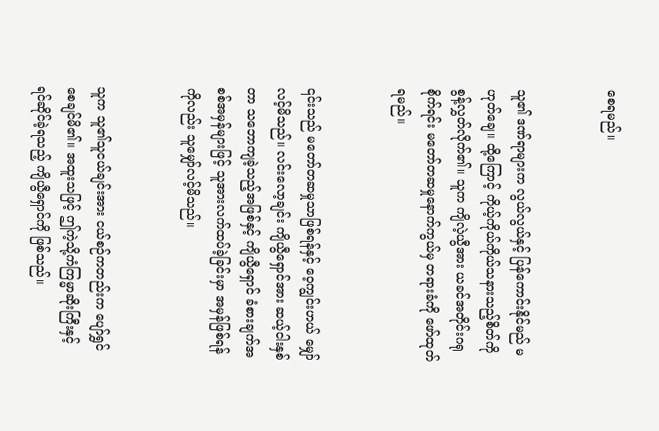စေရမည်။


သူ၏ ဒဏ်ရာများက လွယ်လွယ်နှင့် ပြန်ကောင်းနိုင်မည် မဟုတ်ချေ။ ထို့ကြောင့် ကိုယ့်ကိုယ်ကိုယ်သနားသည့်စိတ်ကို စွန့်လွှတ်လိုက်၏။ သူက ကျိလဲ့ယွီအား ယခင်အတိုင်းဂရုစိုက်ရင်း မတော်တဆမှုနောက်ကွယ်မှ တရားခံကို ဖော်ထုတ်ရမည်။


၎င်းသည် မတော်တဆမှုသာဖြစ်ရန်နှင့် ဝေ့ကျွင်းဟယ် မျှော်လင့်မိသည်။ လင်းလော့ချင်း ကျိယွီရှောင်အား ဆယ့်ငါးနှစ်တာ သဘောကျခဲ့သည့်အဖြစ်နှင့် ကျိယွီရှောင် ခံစားချက်အစစ်အမှန်များဖြင့် သူအားလက်ထပ်ခဲ့ခြင်းမှာ အမှန်ဖြစ်ရန်ကိုလည်း သူမျှော်လင့်မိသည်။


သူက သူ၏သူငယ်ချင်းအား ငယ်စဉ်ကတည်းက ပျော်ရွှင်စေချင်မိ၏။ အထူးသဖြင့် ဤကဲ့သို့ကံကြမ္မာဆိုးကြီးနှင့် ရင်ဆိုင်ခဲ့ရသည့် ကျိယွီရှောင်ကို ဖြစ်သည်။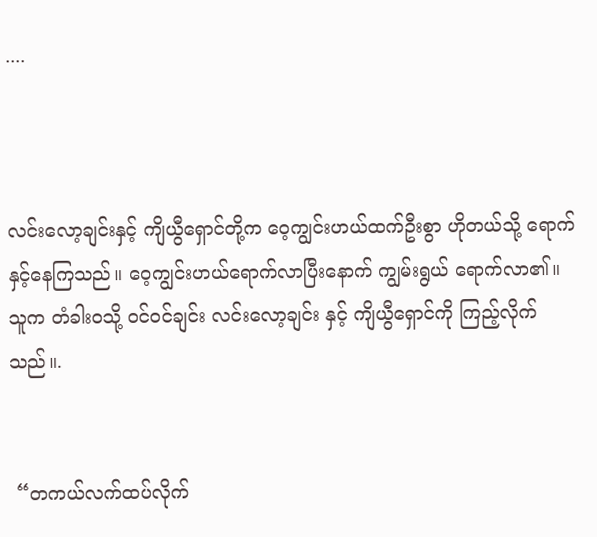....



လင်းလော့ချင်းနှင့် ကျိယွီရှောင်တို့က ဝေ့ကျွင်းဟယ်ထက်ဦးစွာ ဟိုတယ်သို့ ရောက်နှင့်နေကြသည်။ ဝေ့ကျွင်းဟယ်ရောက်လာပြီးနောက် ကျွမ်းရွယ် ရောက်လာ၏။ သူက တံခါးဝသို့ ဝင်ဝင်ချင်း လင်းလော့ချင်း နှင့် ကျိယွီရှောင်ကို ကြည့်လိုက်သည်။.


 “တကယ်လက်ထပ်လိုက်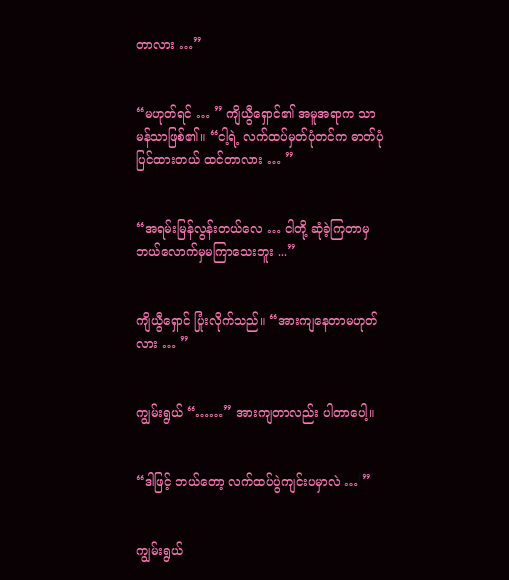တာလား …”


“မဟုတ်ရင် … ” ကျိယွီရှောင်၏ အမူအရာက သာမန်သာဖြစ်၏။ “ငါ့ရဲ့ လက်ထပ်မှတ်ပုံတင်က ဓာတ်ပုံပြင်ထားတယ် ထင်တာလား … ”


“အရမ်းမြန်လွန်းတယ်လေ … ငါတို့ ဆုံခဲ့ကြတာမှ ဘယ်လောက်မှမကြာသေးဘူး ...”


ကျိယွီရှောင် ပြုံးလိုက်သည်။ “အားကျနေတာမဟုတ်လား … ”


ကျွမ်းရွယ် “……” အားကျတာလည်း ပါတာပေါ့။


“ဒါဖြင့် ဘယ်တော့ လက်ထပ်ပွဲကျင်းပမှာလဲ … ”


ကျွမ်းရွယ်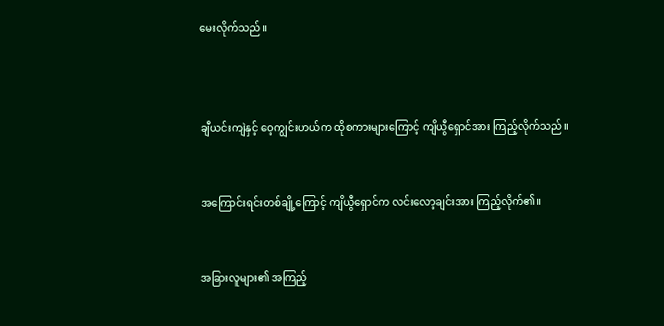မေးလိုက်သည်။



ချီယင်းကျဲနှင့် ဝေ့ကျွင်းဟယ်က ထိုစကားများကြောင့် ကျိယွီရှောင်အား ကြည့်လိုက်သည်။


အကြောင်းရင်းတစ်ချို့ကြောင့် ကျိယွီရှောင်က လင်းလော့ချင်းအား ကြည့်လိုက်၏။


အခြားလူများ၏ အကြည့်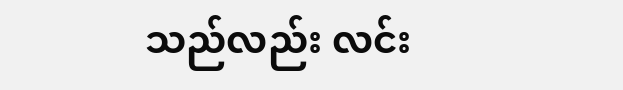သည်လည်း လင်း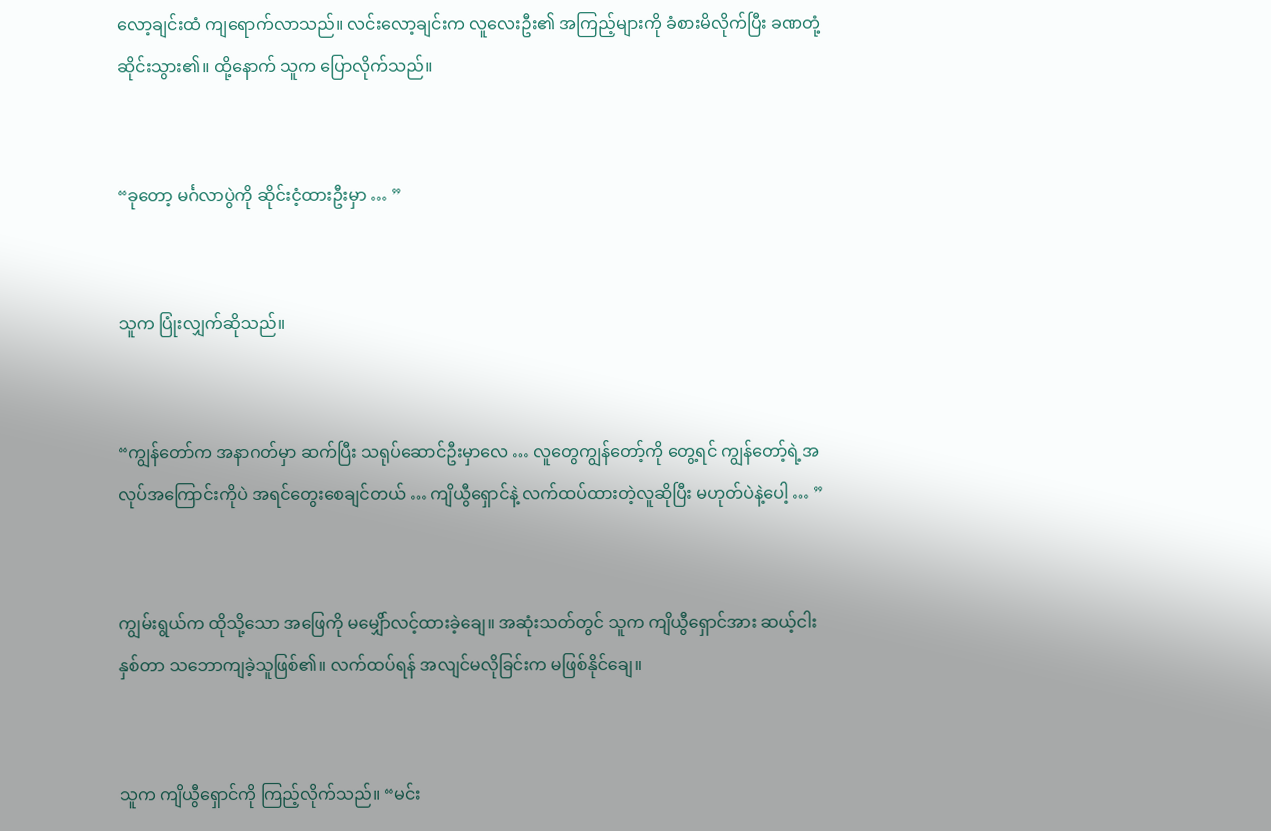လော့ချင်းထံ ကျရောက်လာသည်။ လင်းလော့ချင်းက လူလေးဦး၏ အကြည့်များကို ခံစားမိလိုက်ပြီး ခဏတုံ့ဆိုင်းသွား၏။ ထို့နောက် သူက ပြောလိုက်သည်။


“ခုတော့ မင်္ဂလာပွဲကို ဆိုင်းငံ့ထားဦးမှာ … ”


သူက ပြုံးလျှက်ဆိုသည်။


“ကျွန်တော်က အနာဂတ်မှာ ဆက်ပြီး သရုပ်ဆောင်ဦးမှာလေ … လူတွေကျွန်တော့်ကို တွေ့ရင် ကျွန်တော့်ရဲ့အလုပ်အကြောင်းကိုပဲ အရင်တွေးစေချင်တယ် … ကျိယွီရှောင်နဲ့ လက်ထပ်ထားတဲ့လူဆိုပြီး မဟုတ်ပဲနဲ့ပေါ့ … ”


ကျွမ်းရွယ်က ထိုသို့သော အဖြေကို မမျှေိာ်လင့်ထားခဲ့ချေ။ အဆုံးသတ်တွင် သူက ကျိယွီရှောင်အား ဆယ့်ငါးနှစ်တာ သဘောကျခဲ့သူဖြစ်၏။ လက်ထပ်ရန် အလျင်မလိုခြင်းက မဖြစ်နိုင်ချေ။


သူက ကျိယွီရှောင်ကို ကြည့်လိုက်သည်။ “မင်း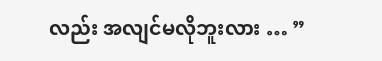လည်း အလျင်မလိုဘူးလား … ”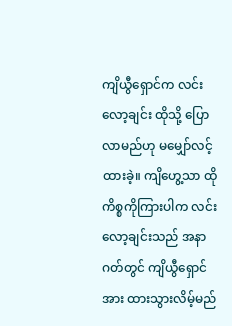ကျိယွီရှောင်က လင်းလော့ချင်း ထိုသို့ ပြောလာမည်ဟု မမျှော်လင့်ထားခဲ့။ ကျိဟွေ့သာ ထိုကိစ္စကိုကြားပါက လင်းလော့ချင်းသည် အနာဂတ်တွင် ကျိယွီရှောင်အား ထားသွားလိမ့်မည်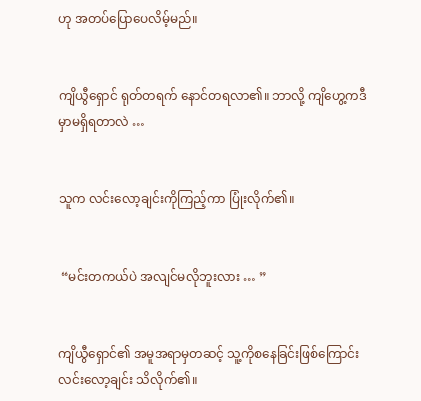ဟု အတပ်ပြောပေလိမ့်မည်။


ကျိယွီရှောင် ရုတ်တရက် နောင်တရလာ၏။ ဘာလို့ ကျိဟွေ့ကဒီမှာမရှိရတာလဲ …


သူက လင်းလော့ချင်းကိုကြည့်ကာ ပြုံးလိုက်၏။


 “မင်းတကယ်ပဲ အလျင်မလိုဘူးလား … ”


ကျိယွီရှောင်၏ အမူအရာမှတဆင့် သူ့ကိုစနေခြင်းဖြစ်ကြောင်း လင်းလော့ချင်း သိလိုက်၏။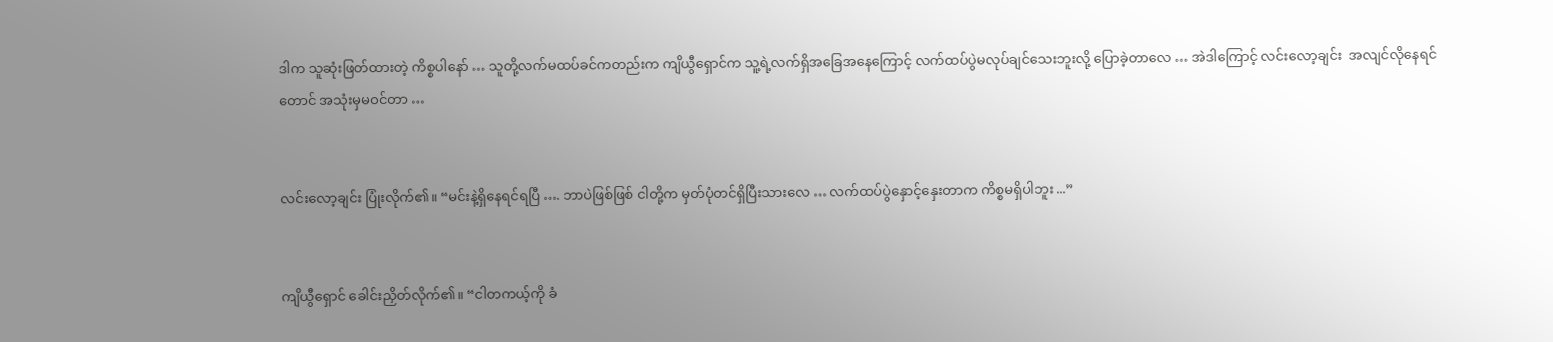ဒါက သူဆုံးဖြတ်ထားတဲ့ ကိစ္စပါနော် … သူတို့လက်မထပ်ခင်ကတည်းက ကျိယွီရှောင်က သူ့ရဲ့လက်ရှိအခြေအနေကြောင့် လက်ထပ်ပွဲမလုပ်ချင်သေးဘူးလို့ ပြောခဲ့တာလေ … အဲဒါကြောင့် လင်းလော့ချင်း  အလျင်လိုနေရင်တောင် အသုံးမှမဝင်တာ …


လင်းလော့ချင်း ပြုံးလိုက်၏။ “မင်းနဲ့ရှိနေရင်ရပြီ …. ဘာပဲဖြစ်ဖြစ် ငါတို့က မှတ်ပုံတင်ရှိပြီးသားလေ … လက်ထပ်ပွဲနှောင့်နှေးတာက ကိစ္စမရှိပါဘူး ...”


ကျိယွီရှောင် ခေါင်းညှိတ်လိုက်၏။ “ငါတကယ့်ကို ခံ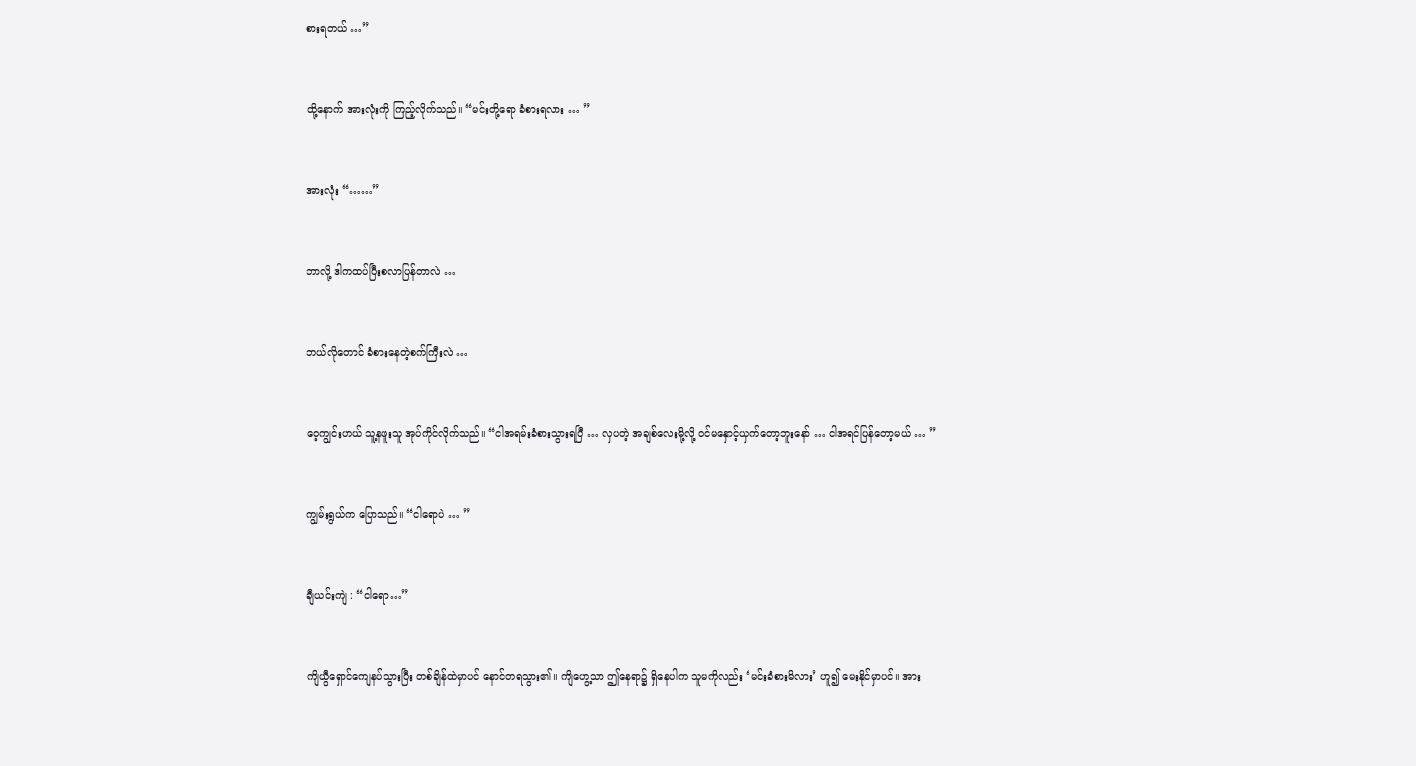စားရတယ် …”


ထို့နောက် အားလုံးကို ကြည့်လိုက်သည်။ “မင်းတို့ရော ခံစားရလား … ”


အားလုံး “……”


ဘာလို့ ဒါကထပ်ပြီးစလာပြန်တာလဲ …


ဘယ်လိုတောင် ခံစားနေတဲ့စက်ကြီးလဲ …


ဝေ့ကျွင်းဟယ် သူ့နဖူးသူ အုပ်ကိုင်လိုက်သည်။ “ငါအရမ်းခံစားသွားရပြီ … လှပတဲ့ အချစ်လေးမို့လို့ ဝင်မနှောင့်ယှက်တော့ဘူးနော် … ငါအရင်ပြန်တော့မယ် … ”


ကျွမ်းရွယ်က ပြောသည်။ “ငါရောပဲ … ”


ချီယင်းကျဲ : “ငါရော…”


ကျိယွီရှောင်ကျေနပ်သွားပြီး တစ်ချိန်ထဲမှာပင် နောင်တရသွား၏။ ကျိဟွေ့သာ ဤနေရာ၌ ရှိနေပါက သူမကိုလည်း ‘မင်းခံစားမိလား’ ဟူ၍ မေးနိုင်မှာပင်။ အား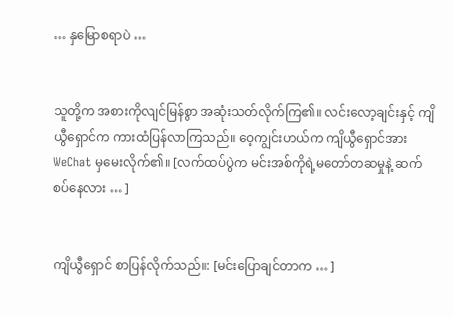… နှမြောစရာပဲ …


သူတို့က အစားကိုလျင်မြန်စွာ အဆုံးသတ်လိုက်ကြ၏။ လင်းလော့ချင်းနှင့် ကျိယွီရှောင်က ကားထံပြန်လာကြသည်။ ဝေ့ကျွင်းဟယ်က ကျိယွီရှောင်အား WeChat မှမေးလိုက်၏။ [လက်ထပ်ပွဲက မင်းအစ်ကိုရဲ့မတော်တဆမှုနဲ့ ဆက်စပ်နေလား … ]


ကျိယွီရှောင် စာပြန်လိုက်သည်။: [မင်းပြောချင်တာက … ]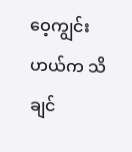ဝေ့ကျွင်းဟယ်က သိချင်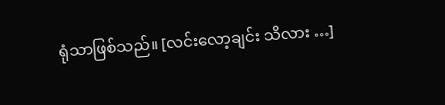ရုံသာဖြစ်သည်။ [လင်းလော့ချင်း သိလား …]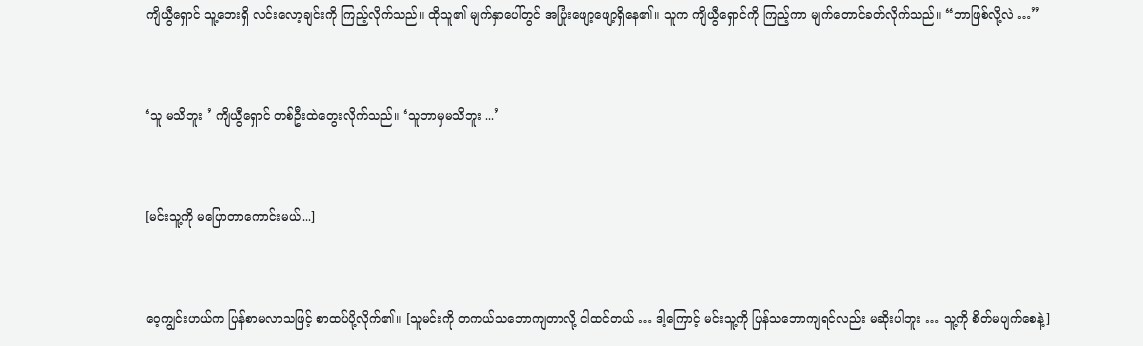ကျိယွီရှောင် သူ့ဘေးရှိ လင်းလော့ချင်းကို ကြည့်လိုက်သည်။ ထိုသူ၏ မျက်နှာပေါ်တွင် အပြုံးဖျော့ဖျော့ရှိနေ၏။ သူက ကျိယွီရှောင်ကို ကြည့်ကာ မျက်တောင်ခတ်လိုက်သည်။ “ဘာဖြစ်လို့လဲ …”


‘သူ မသိဘူး ’ ကျိယွီရှောင် တစ်ဦးထဲတွေးလိုက်သည်။ ‘သူဘာမှမသိဘူး ...’


[မင်းသူ့ကို မပြောတာကောင်းမယ်...]


ဝေ့ကျွင်းဟယ်က ပြန်စာမလာသဖြင့် စာထပ်ပို့လိုက်၏။ [သူမင်းကို တကယ်သဘောကျတာလို့ ငါထင်တယ် … ဒါ့ကြောင့် မင်းသူ့ကို ပြန်သဘောကျရင်လည်း မဆိုးပါဘူး … သူ့ကို စိတ်မပျက်စေနဲ့]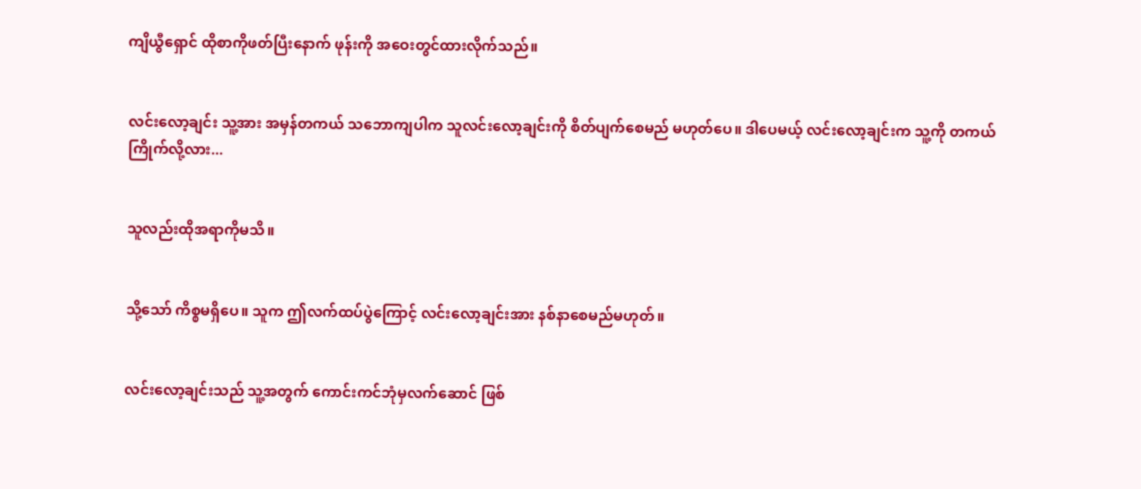ကျိယွီရှောင် ထိုစာကိုဖတ်ပြီးနောက် ဖုန်းကို အဝေးတွင်ထားလိုက်သည်။


လင်းလော့ချင်း သူ့အား အမှန်တကယ် သဘောကျပါက သူလင်းလော့ချင်းကို စိတ်ပျက်စေမည် မဟုတ်ပေ။ ဒါပေမယ့် လင်းလော့ချင်းက သူ့ကို တကယ်ကြိုက်လို့လား...


သူလည်းထိုအရာကိုမသိ။


သို့သော် ကိစ္စမရှိပေ။ သူက ဤလက်ထပ်ပွဲကြောင့် လင်းလော့ချင်းအား နစ်နာစေမည်မဟုတ်။


လင်းလော့ချင်းသည် သူ့အတွက် ကောင်းကင်ဘုံမှလက်ဆောင် ဖြစ်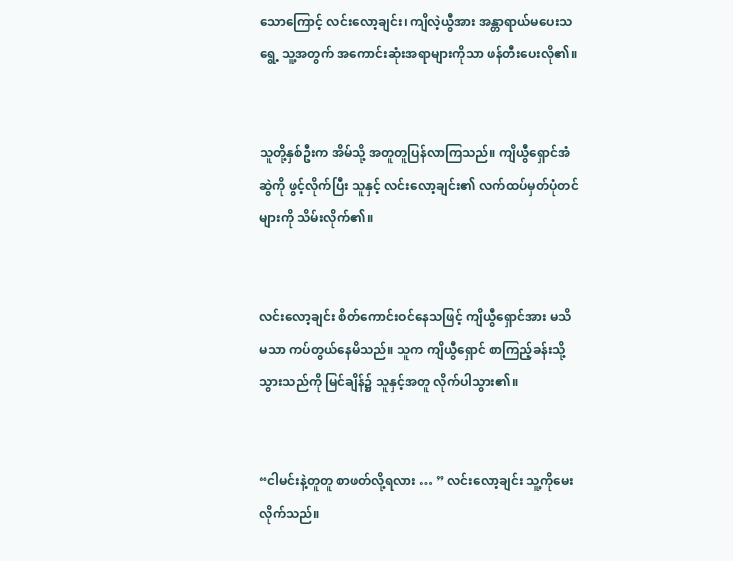သောကြောင့် လင်းလော့ချင်း၊ ကျိလဲ့ယွီအား အန္တာရာယ်မပေးသရွေ့ သူ့အတွက် အကောင်းဆုံးအရာများကိုသာ ဖန်တီးပေးလို၏။


သူတို့နှစ်ဦးက အိမ်သို့ အတူတူပြန်လာကြသည်။ ကျိယွီရှောင်အံဆွဲကို ဖွင့်လိုက်ပြီး သူနှင့် လင်းလော့ချင်း၏ လက်ထပ်မှတ်ပုံတင်များကို သိမ်းလိုက်၏။


လင်းလော့ချင်း စိတ်ကောင်းဝင်နေသဖြင့် ကျိယွီရှောင်အား မသိမသာ ကပ်တွယ်နေမိသည်။ သူက ကျိယွီရှောင် စာကြည့်ခန်းသို့ သွားသည်ကို မြင်ချိန်၌ သူနှင့်အတူ လိုက်ပါသွား၏။


“ငါမင်းနဲ့တူတူ စာဖတ်လို့ရလား … ” လင်းလော့ချင်း သူ့ကိုမေးလိုက်သည်။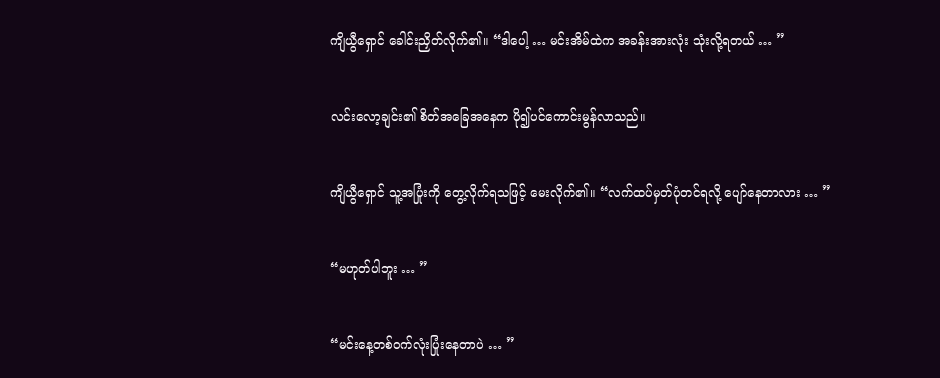ကျိယွီရှောင် ခေါင်းညှိတ်လိုက်၏။ “ဒါပေါ့ … မင်းအိမ်ထဲက အခန်းအားလုံး သုံးလို့ရတယ် … ”


လင်းလော့ချင်း၏ စိတ်အခြေအနေက ပို၍ပင်ကောင်းမွန်လာသည်။


ကျိယွီရှောင် သူ့အပြုံးကို တွေ့လိုက်ရသဖြင့် မေးလိုက်၏။ “လက်ထပ်မှတ်ပုံတင်ရလို့ ပျော်နေတာလား … ”


“မဟုတ်ပါဘူး … ”


“မင်းနေ့တစ်ဝက်လုံးပြုံးနေတာပဲ … ”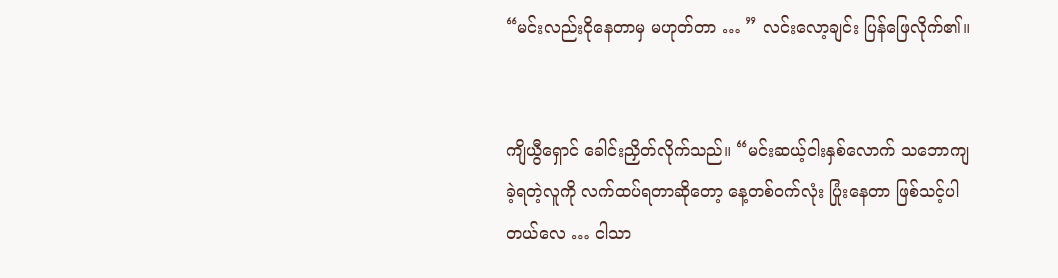“မင်းလည်းငိုနေတာမှ မဟုတ်တာ … ” လင်းလော့ချင်း ပြန်ဖြေလိုက်၏။


ကျိယွီရှောင် ခေါင်းညှိတ်လိုက်သည်။ “မင်းဆယ့်ငါးနှစ်လောက် သဘောကျခဲ့ရတဲ့လူကို လက်ထပ်ရတာဆိုတော့ နေ့တစ်ဝက်လုံး ပြုံးနေတာ ဖြစ်သင့်ပါတယ်လေ … ငါသာ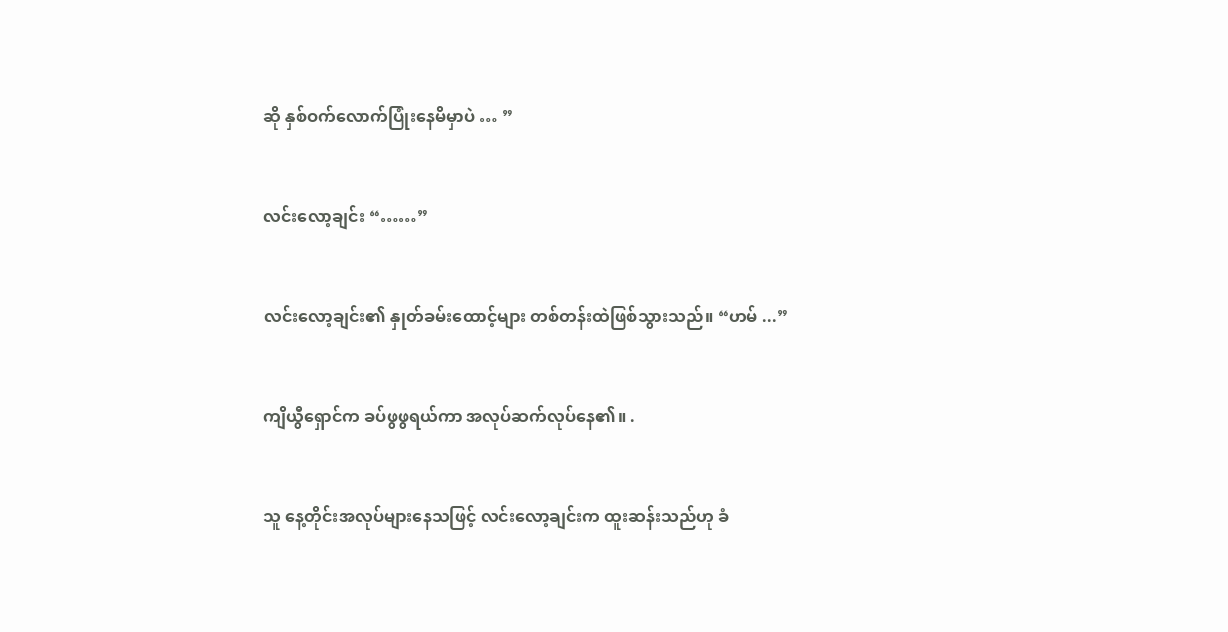ဆို နှစ်ဝက်လောက်ပြုံးနေမိမှာပဲ … ”


လင်းလော့ချင်း “……”


လင်းလော့ချင်း၏ နှုတ်ခမ်းထောင့်များ တစ်တန်းထဲဖြစ်သွားသည်။ “ဟမ် ...”


ကျိယွီရှောင်က ခပ်ဖွဖွရယ်ကာ အလုပ်ဆက်လုပ်နေ၏။ .


သူ နေ့တိုင်းအလုပ်များနေသဖြင့် လင်းလော့ချင်းက ထူးဆန်းသည်ဟု ခံ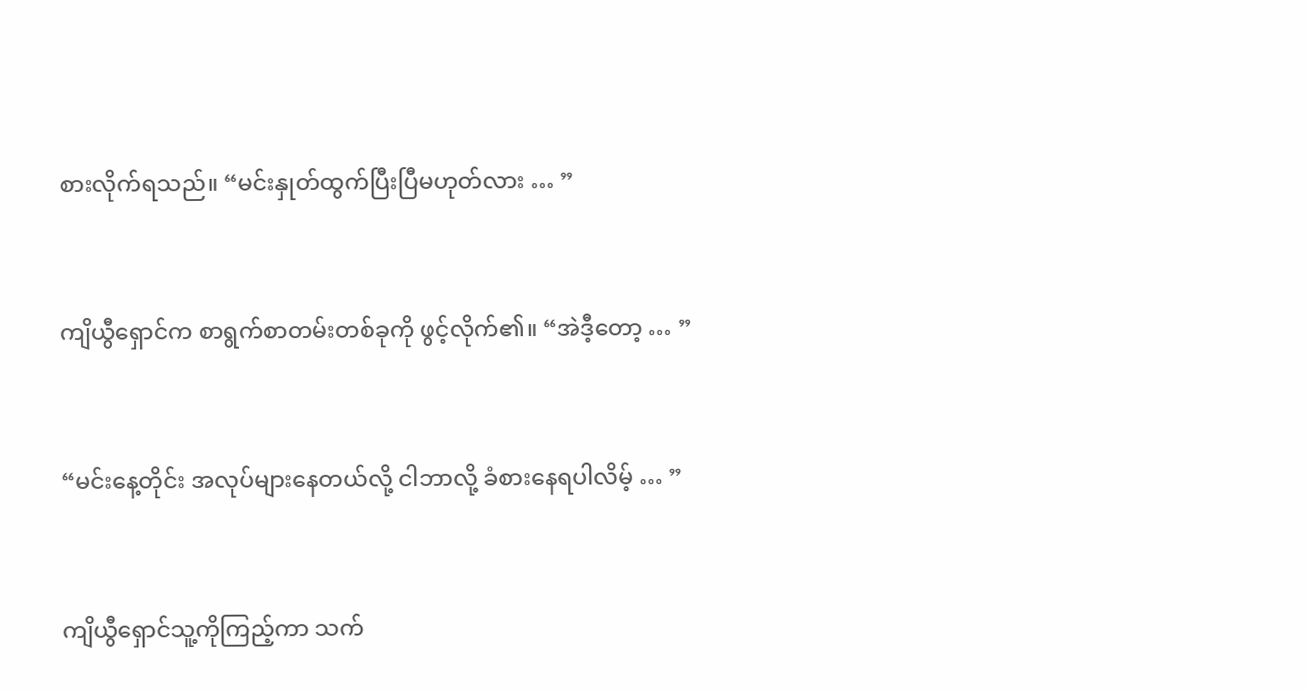စားလိုက်ရသည်။ “မင်းနှုတ်ထွက်ပြီးပြီမဟုတ်လား … ”


ကျိယွီရှောင်က စာရွက်စာတမ်းတစ်ခုကို ဖွင့်လိုက်၏။ “အဲဒီ့တော့ … ”


“မင်းနေ့တိုင်း အလုပ်များနေတယ်လို့ ငါဘာလို့ ခံစားနေရပါလိမ့် … ”


ကျိယွီရှောင်သူ့ကိုကြည့်ကာ သက်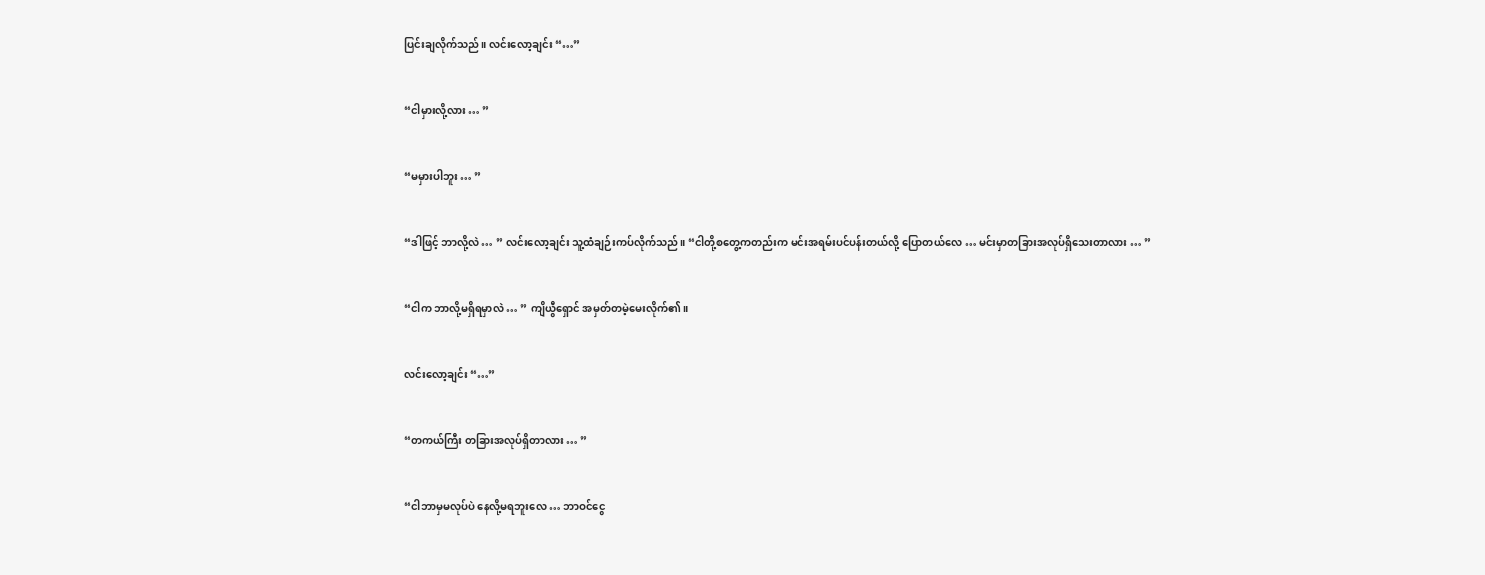ပြင်းချလိုက်သည်။ လင်းလော့ချင်း “…”


“ငါမှားလို့လား … ”


“မမှားပါဘူး … ”


“ဒါဖြင့် ဘာလို့လဲ … ” လင်းလော့ချင်း သူ့ထံချဉ်းကပ်လိုက်သည်။ “ငါတို့စတွေ့ကတည်းက မင်းအရမ်းပင်ပန်းတယ်လို့ ပြောတယ်လေ … မင်းမှာတခြားအလုပ်ရှိသေးတာလား … ”


“ငါက ဘာလို့မရှိရမှာလဲ … ” ကျိယွီရှောင် အမှတ်တမဲ့မေးလိုက်၏။


လင်းလော့ချင်း “…”


“တကယ်ကြီး တခြားအလုပ်ရှိတာလား … ”


“ငါဘာမှမလုပ်ပဲ နေလို့မရဘူးလေ … ဘာဝင်ငွေ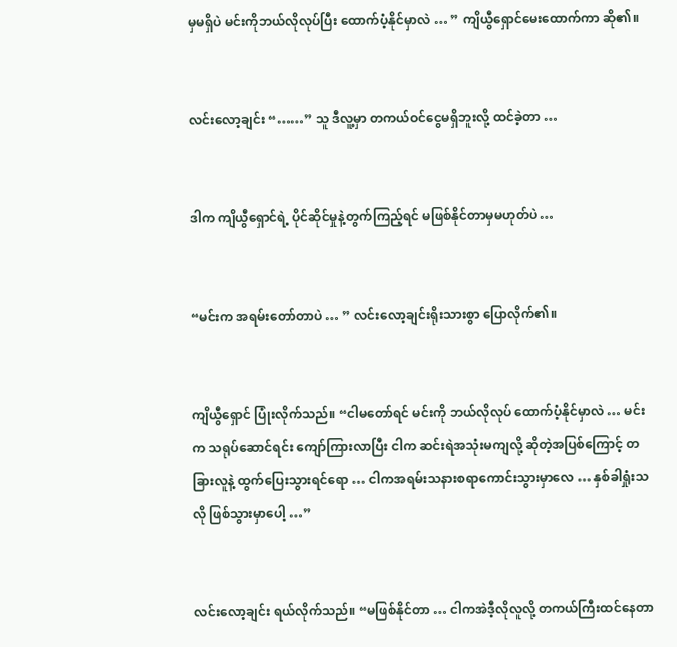မှမရှိပဲ မင်းကိုဘယ်လိုလုပ်ပြီး ထောက်ပံ့နိုင်မှာလဲ … ” ကျိယွီရှောင်မေးထောက်ကာ ဆို၏။


လင်းလော့ချင်း “……” သူ ဒီလူ့မှာ တကယ်ဝင်ငွေမရှိဘူးလို့ ထင်ခဲ့တာ …


ဒါက ကျိယွီရှောင်ရဲ့ ပိုင်ဆိုင်မှုနဲ့တွက်ကြည့်ရင် မဖြစ်နိုင်တာမှမဟုတ်ပဲ …


“မင်းက အရမ်းတော်တာပဲ … ” လင်းလော့ချင်းရိုးသားစွာ ပြောလိုက်၏။


ကျိယွီရှောင် ပြုံးလိုက်သည်။ “ငါမတော်ရင် မင်းကို ဘယ်လိုလုပ် ထောက်ပံ့နိုင်မှာလဲ … မင်းက သရုပ်ဆောင်ရင်း ကျော်ကြားလာပြီး ငါက ဆင်းရဲအသုံးမကျလို့ ဆိုတဲ့အပြစ်ကြောင့် တခြားလူနဲ့ ထွက်ပြေးသွားရင်ရော … ငါကအရမ်းသနားစရာကောင်းသွားမှာလေ … နှစ်ခါရှုံးသလို ဖြစ်သွားမှာပေါ့ …”


လင်းလော့ချင်း ရယ်လိုက်သည်။ “မဖြစ်နိုင်တာ … ငါကအဲဒီ့လိုလူလို့ တကယ်ကြီးထင်နေတာ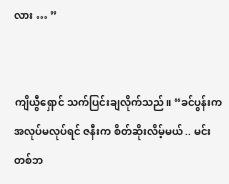လား … ”


ကျိယွီရှောင် သက်ပြင်းချလိုက်သည်။ “ခင်ပွန်းက အလုပ်မလုပ်ရင် ဇနီးက စိတ်ဆိုးလိမ့်မယ် .. မင်းတစ်ဘ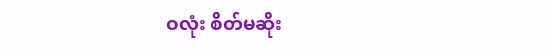ဝလုံး စိတ်မဆိုး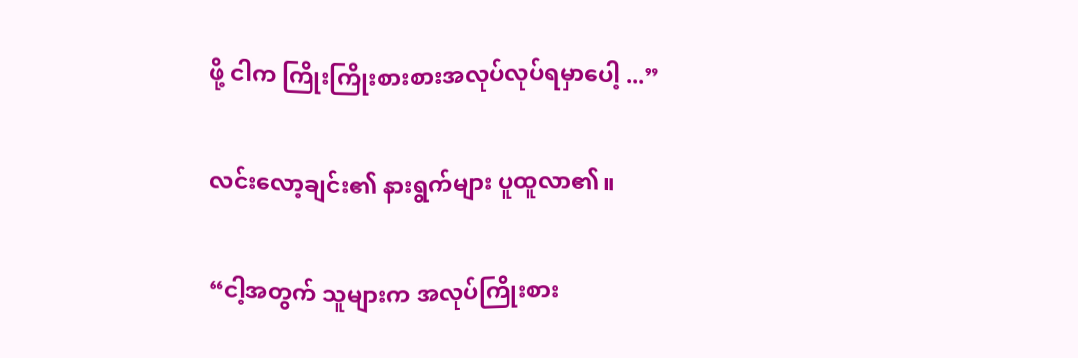ဖို့ ငါက ကြိုးကြိုးစားစားအလုပ်လုပ်ရမှာပေါ့ ...”


လင်းလော့ချင်း၏ နားရွက်များ ပူထူလာ၏။


“ငါ့အတွက် သူများက အလုပ်ကြိုးစား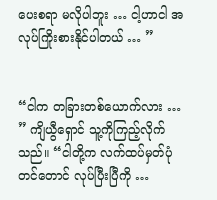ပေးစရာ မလိုပါဘူး … ငါ့ဟာငါ အလုပ်ကြိုးစားနိုင်ပါတယ် … ”


“ငါက တခြားတစ်ယောက်လား … ” ကျိယွီရှောင် သူ့ကိုကြည့်လိုက်သည်။ “ငါတို့က လက်ထပ်မှတ်ပုံတင်တောင် လုပ်ပြီးပြီကို …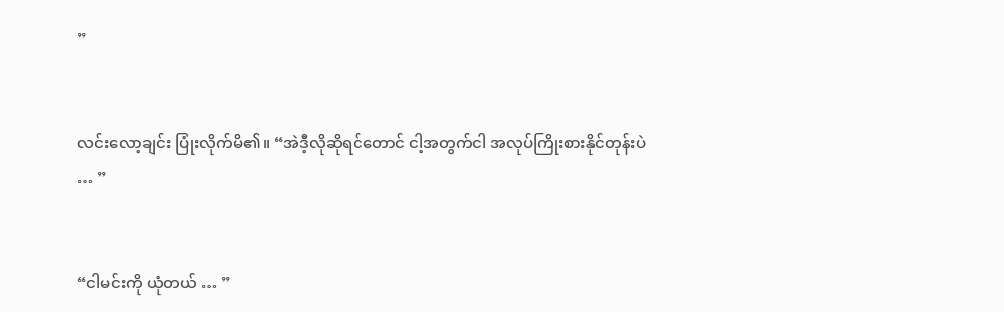”


လင်းလော့ချင်း ပြုံးလိုက်မိ၏။ “အဲဒီ့လိုဆိုရင်တောင် ငါ့အတွက်ငါ အလုပ်ကြိုးစားနိုင်တုန်းပဲ … ”


“ငါမင်းကို ယုံတယ် … ”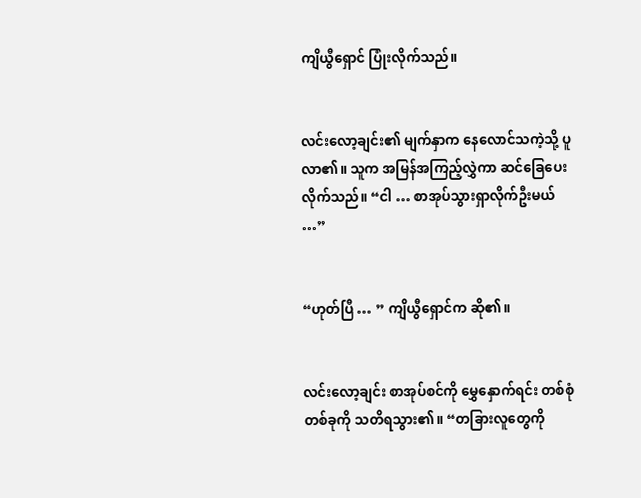ကျိယွီရှောင် ပြုံးလိုက်သည်။


လင်းလော့ချင်း၏ မျက်နှာက နေလောင်သကဲ့သို့ ပူလာ၏။ သူက အမြန်အကြည့်လွှဲကာ ဆင်ခြေပေးလိုက်သည်။ “ငါ … စာအုပ်သွားရှာလိုက်ဦးမယ် …”


“ဟုတ်ပြီ … ” ကျိယွီရှောင်က ဆို၏။


လင်းလော့ချင်း စာအုပ်စင်ကို မွှေနှောက်ရင်း တစ်စုံတစ်ခုကို သတိရသွား၏။ “တခြားလူတွေကို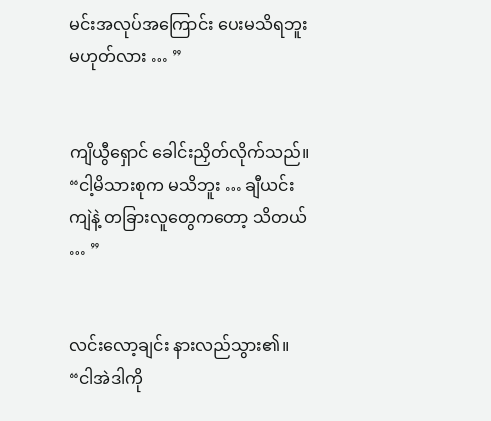မင်းအလုပ်အကြောင်း ပေးမသိရဘူးမဟုတ်လား … ”


ကျိယွီရှောင် ခေါင်းညှိတ်လိုက်သည်။ “ငါ့မိသားစုက မသိဘူး … ချီယင်းကျဲနဲ့ တခြားလူတွေကတော့ သိတယ် … ”


လင်းလော့ချင်း နားလည်သွား၏။ “ငါအဲဒါကို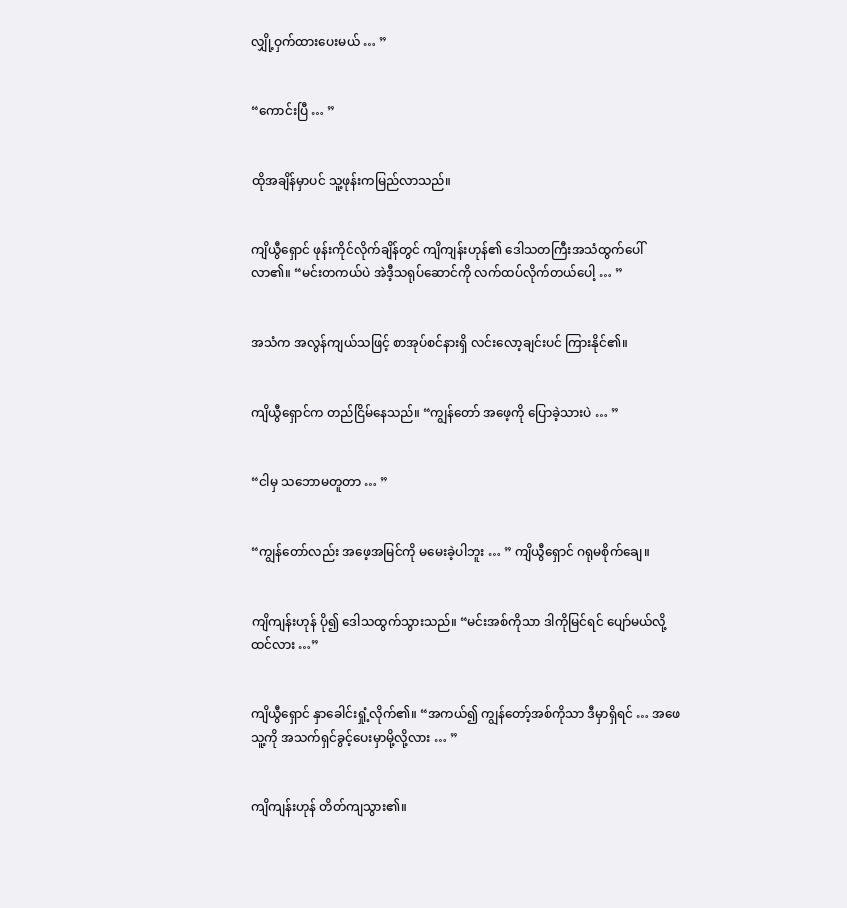လျှို့ဝှက်ထားပေးမယ် … ”


“ကောင်းပြီ … ”


ထိုအချိန်မှာပင် သူ့ဖုန်းကမြည်လာသည်။


ကျိယွီရှောင် ဖုန်းကိုင်လိုက်ချိန်တွင် ကျိကျန်းဟုန်၏ ဒေါသတကြီးအသံထွက်ပေါ်လာ၏။ “မင်းတကယ်ပဲ အဲဒီ့သရုပ်ဆောင်ကို လက်ထပ်လိုက်တယ်ပေါ့ … ”


အသံက အလွန်ကျယ်သဖြင့် စာအုပ်စင်နားရှိ လင်းလော့ချင်းပင် ကြားနိုင်၏။


ကျိယွီရှောင်က တည်ငြိမ်နေသည်။ “ကျွန်တော် အဖေ့ကို ပြောခဲ့သားပဲ … ”


“ငါမှ သဘောမတူတာ … ”


“ကျွန်တော်လည်း အဖေ့အမြင်ကို မမေးခဲ့ပါဘူး … ” ကျိယွီရှောင် ဂရုမစိုက်ချေ။


ကျိကျန်းဟုန် ပို၍ ဒေါသထွက်သွားသည်။ “မင်းအစ်ကိုသာ ဒါကိုမြင်ရင် ပျော်မယ်လို့ထင်လား …”


ကျိယွီရှောင် နှာခေါင်းရှုံ့လိုက်၏။ “အကယ်၍ ကျွန်တော့်အစ်ကိုသာ ဒီမှာရှိရင် … အဖေ သူ့ကို အသက်ရှင်ခွင့်ပေးမှာမို့လို့လား … ”


ကျိကျန်းဟုန် တိတ်ကျသွား၏။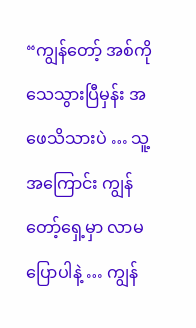“ကျွန်တော့် အစ်ကို သေသွားပြီမှန်း အဖေသိသားပဲ … သူ့အကြောင်း ကျွန်တော့်ရှေ့မှာ လာမပြောပါနဲ့ … ကျွန်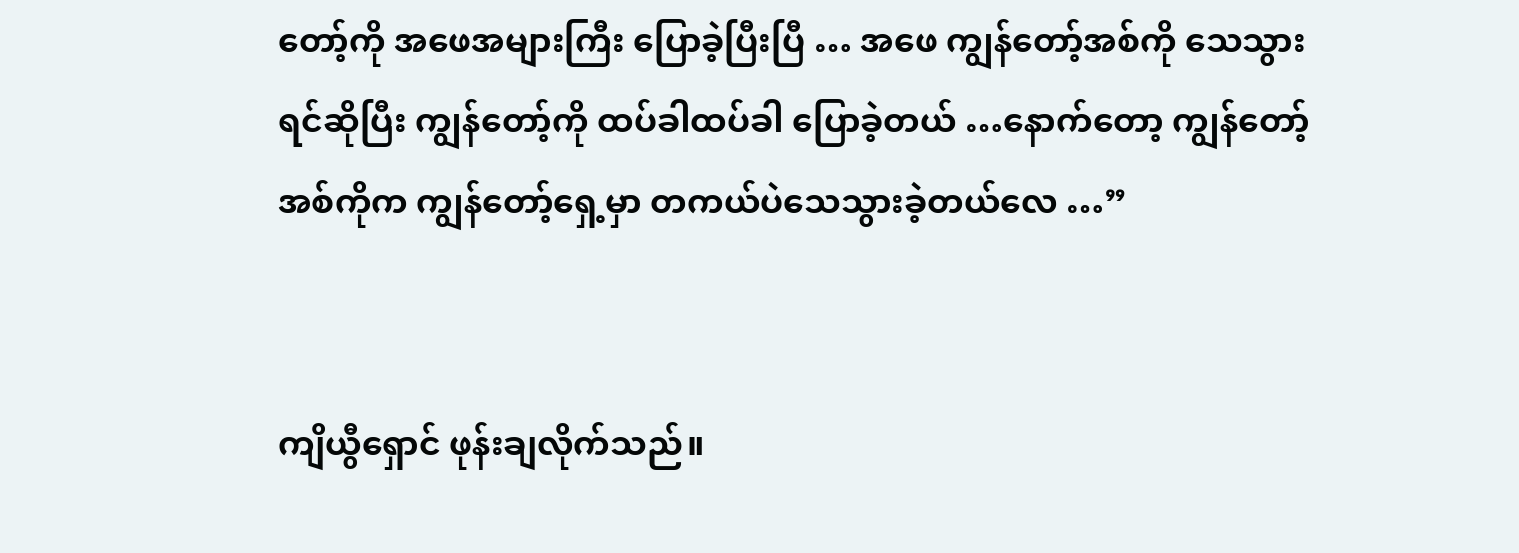တော့်ကို အဖေအများကြီး ပြောခဲ့ပြီးပြီ … အဖေ ကျွန်တော့်အစ်ကို သေသွားရင်ဆိုပြီး ကျွန်တော့်ကို ထပ်ခါထပ်ခါ ပြောခဲ့တယ် …နောက်တော့ ကျွန်တော့်အစ်ကိုက ကျွန်တော့်ရှေ့မှာ တကယ်ပဲသေသွားခဲ့တယ်လေ …”


ကျိယွီရှောင် ဖုန်းချလိုက်သည်။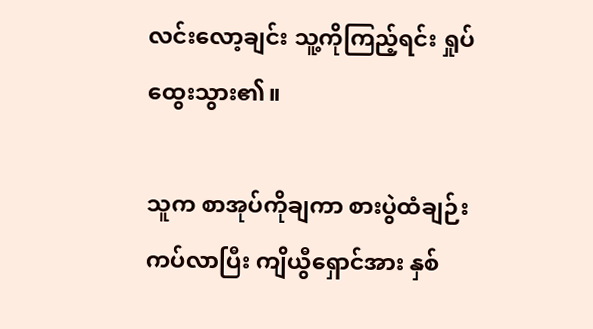လင်းလော့ချင်း သူ့ကိုကြည့်ရင်း ရှုပ်ထွေးသွား၏။

သူက စာအုပ်ကိုချကာ စားပွဲထံချဉ်းကပ်လာပြီး ကျိယွီရှောင်အား နှစ်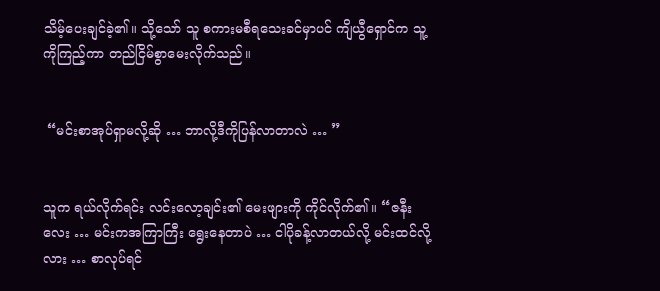သိမ့်ပေးချင်ခဲ့၏။ သို့သော် သူ စကားမစီရသေးခင်မှာပင် ကျိယွီရှောင်က သူ့ကိုကြည့်ကာ တည်ငြိမ်စွာမေးလိုက်သည်။


 “မင်းစာအုပ်ရှာမလို့ဆို … ဘာလို့ဒီကိုပြန်လာတာလဲ … ”


သူက ရယ်လိုက်ရင်း လင်းလော့ချင်း၏ မေးဖျားကို ကိုင်လိုက်၏။ “ဇနီးလေး … မင်းကအကြာကြီး ရွေးနေတာပဲ … ငါပိုခန့်လာတယ်လို့ မင်းထင်လို့လား … စာလုပ်ရင်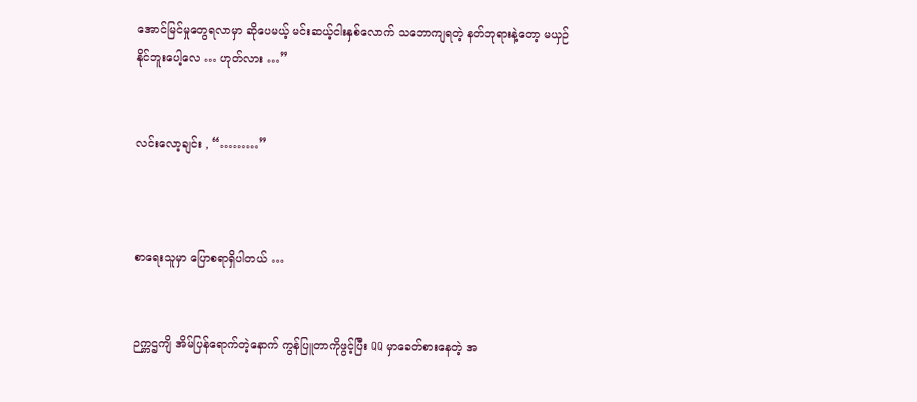အောင်မြင်မှုတွေရလာမှာ ဆိုပေမယ့် မင်းဆယ့်ငါးနှစ်လောက် သဘောကျရတဲ့ နတ်ဘုရားနဲ့တော့ မယှဉ်နိုင်ဘူးပေါ့လေ … ဟုတ်လား …”


လင်းလော့ချင်း , “………”



စာရေးသူမှာ ပြောစရာရှိပါတယ် …


ဉက္ကဌကျိ အိမ်ပြန်ရောက်တဲ့နောက် ကွန်ပြူတာကိုဖွင့်ပြီး QQ မှာခေတ်စားနေတဲ့ အ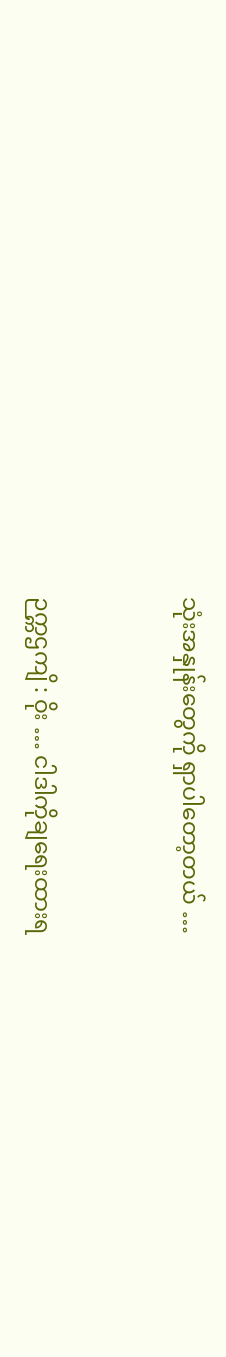သုံးအနှုန်းတွေကို ရှာပါတော့တယ် …


ဉက္ကဌကျိ : ဝိုး … ငါဒါကိုချရေးထားရ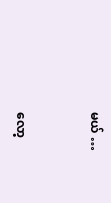မယ် …


လော့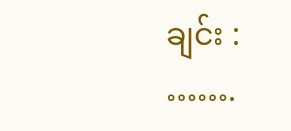ချင်း : …….